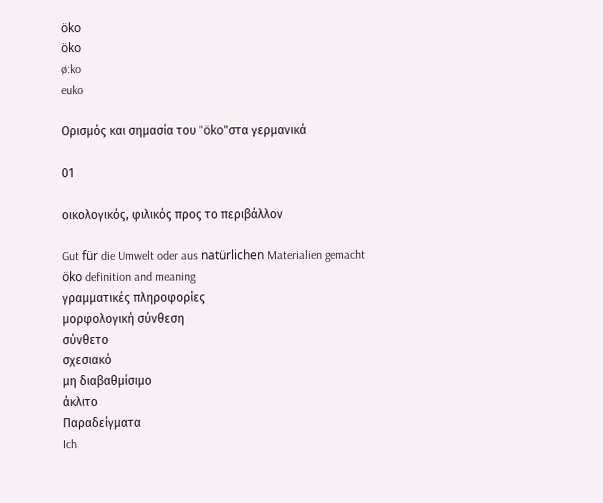öko
öko
ø:ko
euko

Ορισμός και σημασία του "öko"στα γερμανικά

01

οικολογικός, φιλικός προς το περιβάλλον

Gut für die Umwelt oder aus natürlichen Materialien gemacht
öko definition and meaning
γραμματικές πληροφορίες
μορφολογική σύνθεση
σύνθετο
σχεσιακό
μη διαβαθμίσιμο
άκλιτο
Παραδείγματα
Ich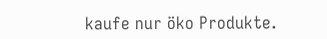kaufe nur öko Produkte.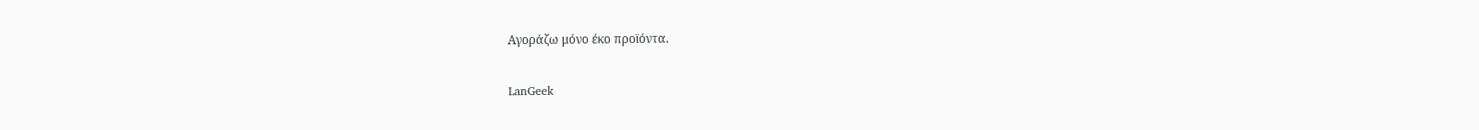Αγοράζω μόνο έκο προϊόντα.

LanGeek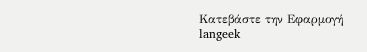Κατεβάστε την Εφαρμογή
langeek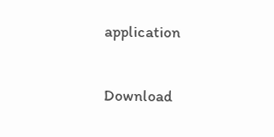application

Download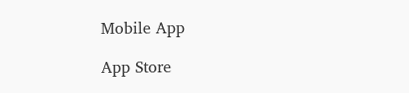Mobile App

App Store